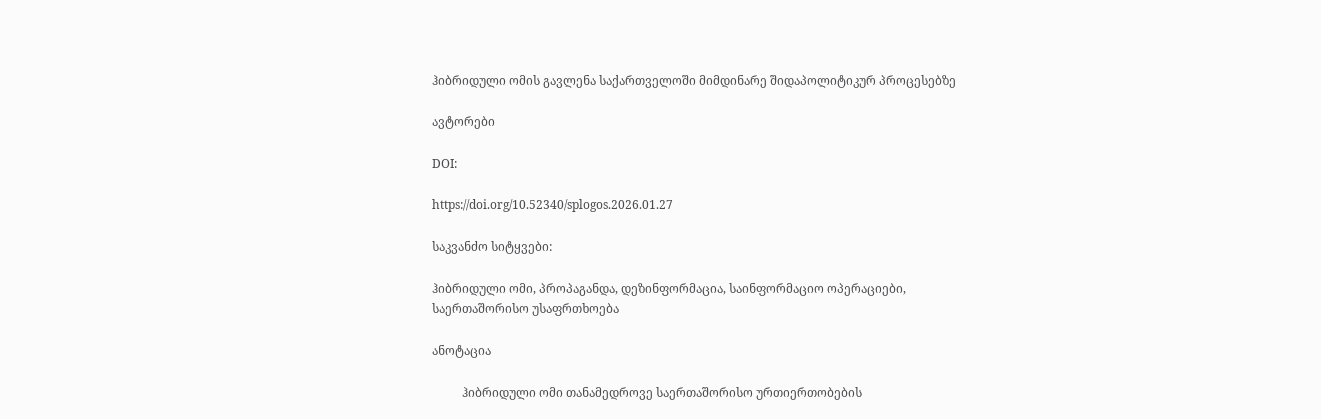ჰიბრიდული ომის გავლენა საქართველოში მიმდინარე შიდაპოლიტიკურ პროცესებზე

ავტორები

DOI:

https://doi.org/10.52340/splogos.2026.01.27

საკვანძო სიტყვები:

ჰიბრიდული ომი, პროპაგანდა, დეზინფორმაცია, საინფორმაციო ოპერაციები, საერთაშორისო უსაფრთხოება

ანოტაცია

          ჰიბრიდული ომი თანამედროვე საერთაშორისო ურთიერთობების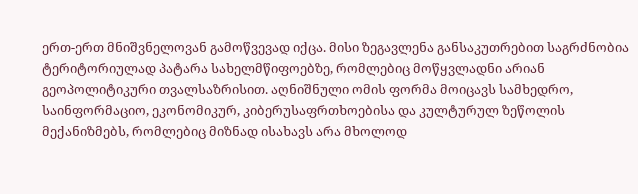ერთ-ერთ მნიშვნელოვან გამოწვევად იქცა. მისი ზეგავლენა განსაკუთრებით საგრძნობია ტერიტორიულად პატარა სახელმწიფოებზე, რომლებიც მოწყვლადნი არიან გეოპოლიტიკური თვალსაზრისით. აღნიშნული ომის ფორმა მოიცავს სამხედრო, საინფორმაციო, ეკონომიკურ, კიბერუსაფრთხოებისა და კულტურულ ზეწოლის მექანიზმებს, რომლებიც მიზნად ისახავს არა მხოლოდ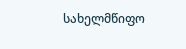სახელმწიფო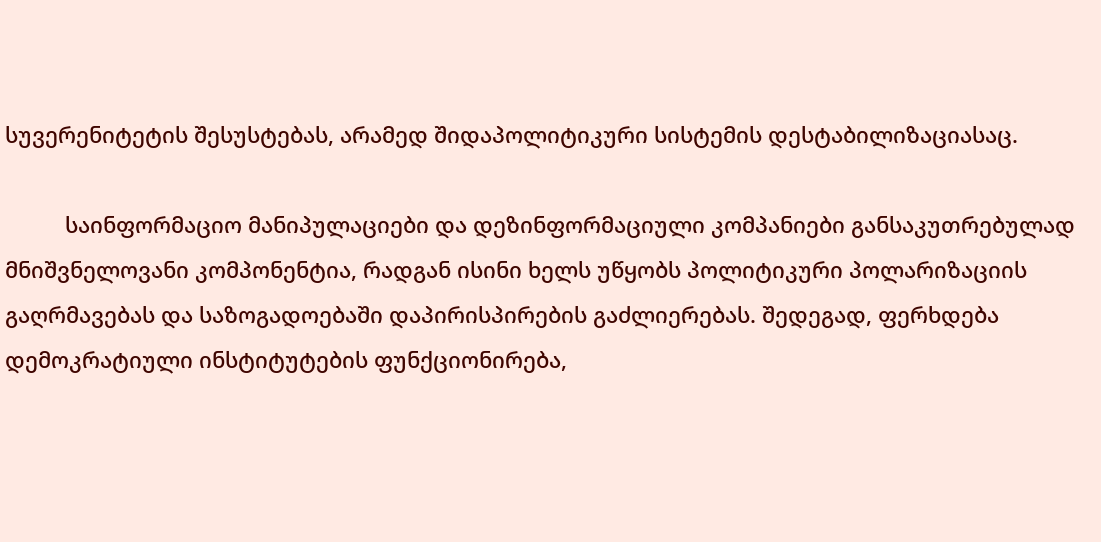სუვერენიტეტის შესუსტებას, არამედ შიდაპოლიტიკური სისტემის დესტაბილიზაციასაც.

          საინფორმაციო მანიპულაციები და დეზინფორმაციული კომპანიები განსაკუთრებულად მნიშვნელოვანი კომპონენტია, რადგან ისინი ხელს უწყობს პოლიტიკური პოლარიზაციის გაღრმავებას და საზოგადოებაში დაპირისპირების გაძლიერებას. შედეგად, ფერხდება დემოკრატიული ინსტიტუტების ფუნქციონირება,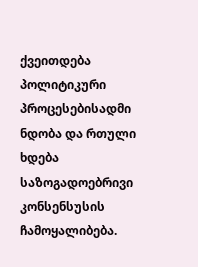ქვეითდება პოლიტიკური პროცესებისადმი ნდობა და რთული ხდება საზოგადოებრივი კონსენსუსის ჩამოყალიბება.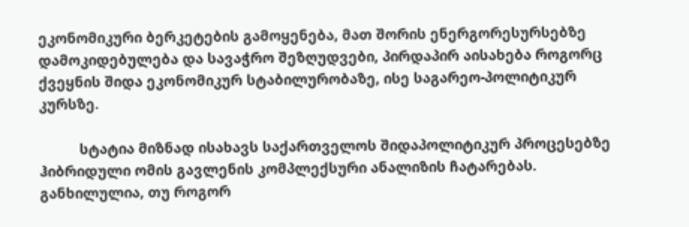ეკონომიკური ბერკეტების გამოყენება, მათ შორის ენერგორესურსებზე დამოკიდებულება და სავაჭრო შეზღუდვები, პირდაპირ აისახება როგორც ქვეყნის შიდა ეკონომიკურ სტაბილურობაზე, ისე საგარეო-პოლიტიკურ კურსზე.

          სტატია მიზნად ისახავს საქართველოს შიდაპოლიტიკურ პროცესებზე ჰიბრიდული ომის გავლენის კომპლექსური ანალიზის ჩატარებას. განხილულია, თუ როგორ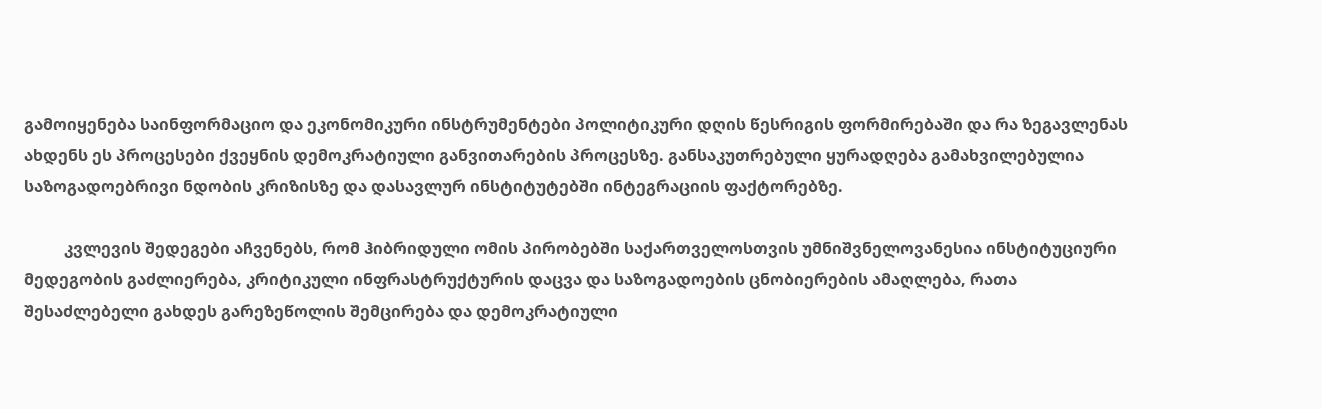გამოიყენება საინფორმაციო და ეკონომიკური ინსტრუმენტები პოლიტიკური დღის წესრიგის ფორმირებაში და რა ზეგავლენას ახდენს ეს პროცესები ქვეყნის დემოკრატიული განვითარების პროცესზე. განსაკუთრებული ყურადღება გამახვილებულია საზოგადოებრივი ნდობის კრიზისზე და დასავლურ ინსტიტუტებში ინტეგრაციის ფაქტორებზე.

          კვლევის შედეგები აჩვენებს, რომ ჰიბრიდული ომის პირობებში საქართველოსთვის უმნიშვნელოვანესია ინსტიტუციური მედეგობის გაძლიერება, კრიტიკული ინფრასტრუქტურის დაცვა და საზოგადოების ცნობიერების ამაღლება, რათა შესაძლებელი გახდეს გარეზეწოლის შემცირება და დემოკრატიული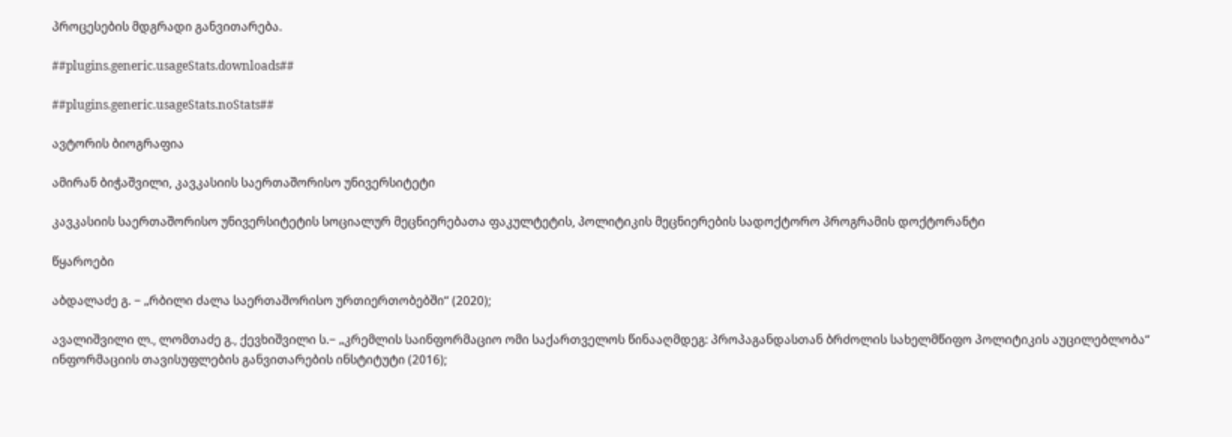პროცესების მდგრადი განვითარება.

##plugins.generic.usageStats.downloads##

##plugins.generic.usageStats.noStats##

ავტორის ბიოგრაფია

ამირან ბიჭაშვილი, კავკასიის საერთაშორისო უნივერსიტეტი

კავკასიის საერთაშორისო უნივერსიტეტის სოციალურ მეცნიერებათა ფაკულტეტის, პოლიტიკის მეცნიერების სადოქტორო პროგრამის დოქტორანტი

წყაროები

აბდალაძე გ. − „რბილი ძალა საერთაშორისო ურთიერთობებში“ (2020);

ავალიშვილი ლ., ლომთაძე გ., ქევხიშვილი ს.− „კრემლის საინფორმაციო ომი საქართველოს წინააღმდეგ: პროპაგანდასთან ბრძოლის სახელმწიფო პოლიტიკის აუცილებლობა“ ინფორმაციის თავისუფლების განვითარების ინსტიტუტი (2016);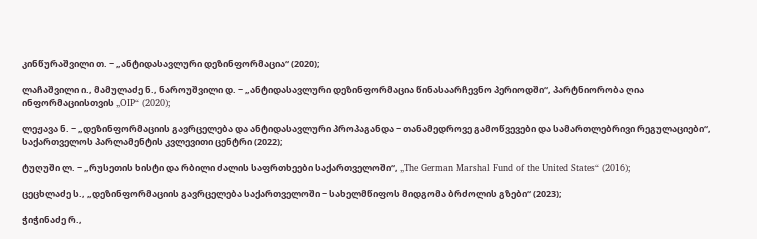კინწურაშვილი თ. − „ანტიდასავლური დეზინფორმაცია“ (2020);

ლაჩაშვილი ი., მამულაძე ნ., ნაროუშვილი დ. − „ანტიდასავლური დეზინფორმაცია წინასაარჩევნო პერიოდში“, პარტნიორობა ღია ინფორმაციისთვის „OIP“ (2020);

ლეჟავა ნ. − „დეზინფორმაციის გავრცელება და ანტიდასავლური პროპაგანდა − თანამედროვე გამოწვევები და სამართლებრივი რეგულაციები“, საქართველოს პარლამენტის კვლევითი ცენტრი (2022);

ტუღუში ლ. − „რუსეთის ხისტი და რბილი ძალის საფრთხეები საქართველოში“, „The German Marshal Fund of the United States“ (2016);

ცეცხლაძე ს., „დეზინფორმაციის გავრცელება საქართველოში − სახელმწიფოს მიდგომა ბრძოლის გზები“ (2023);

ჭიჭინაძე რ.,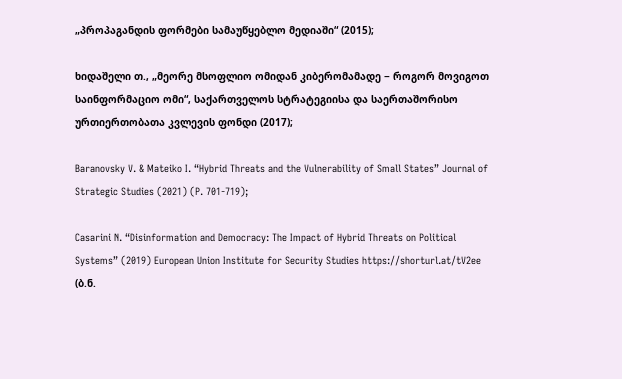„პროპაგანდის ფორმები სამაუწყებლო მედიაში“ (2015);

ხიდაშელი თ., „მეორე მსოფლიო ომიდან კიბერომამადე − როგორ მოვიგოთ საინფორმაციო ომი“, საქართველოს სტრატეგიისა და საერთაშორისო ურთიერთობათა კვლევის ფონდი (2017);

Baranovsky V. & Mateiko I. “Hybrid Threats and the Vulnerability of Small States” Journal of Strategic Studies (2021) (P. 701-719);

Casarini N. “Disinformation and Democracy: The Impact of Hybrid Threats on Political Systems” (2019) European Union Institute for Security Studies https://shorturl.at/tV2ee (ბ.ნ.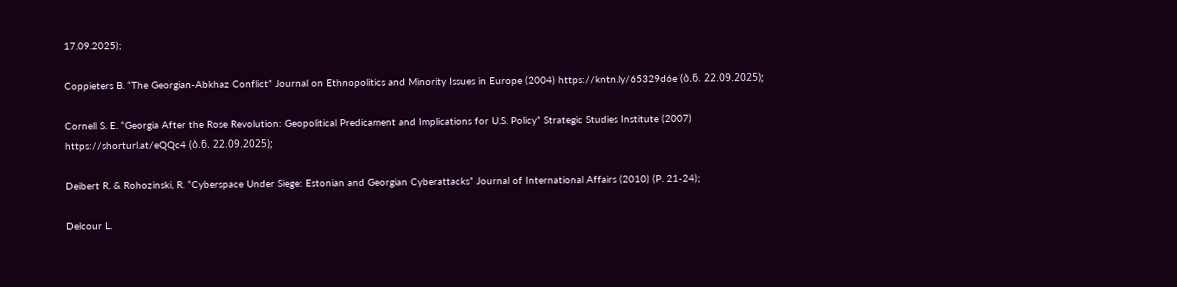17.09.2025);

Coppieters B. “The Georgian-Abkhaz Conflict” Journal on Ethnopolitics and Minority Issues in Europe (2004) https://kntn.ly/65329d6e (ბ.ნ. 22.09.2025);

Cornell S. E. “Georgia After the Rose Revolution: Geopolitical Predicament and Implications for U.S. Policy” Strategic Studies Institute (2007) https://shorturl.at/eQQc4 (ბ.ნ. 22.09.2025);

Deibert R. & Rohozinski, R. “Cyberspace Under Siege: Estonian and Georgian Cyberattacks” Journal of International Affairs (2010) (P. 21-24);

Delcour L.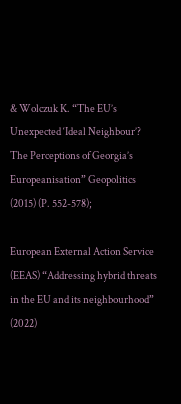& Wolczuk K. “The EU’s Unexpected ‘Ideal Neighbour’? The Perceptions of Georgia’s Europeanisation” Geopolitics (2015) (P. 552-578);

European External Action Service (EEAS) “Addressing hybrid threats in the EU and its neighbourhood” (2022)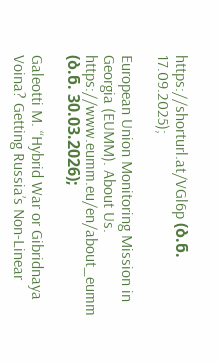https://shorturl.at/VGl6p (ბ.ნ. 17.09.2025);

European Union Monitoring Mission in Georgia (EUMM). About Us. https://www.eumm.eu/en/about_eumm (ბ.ნ. 30.03.2026);

Galeotti M. “Hybrid War or Gibridnaya Voina? Getting Russia’s Non-Linear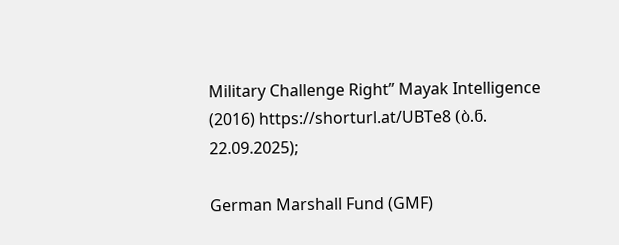Military Challenge Right” Mayak Intelligence (2016) https://shorturl.at/UBTe8 (ბ.ნ. 22.09.2025);

German Marshall Fund (GMF)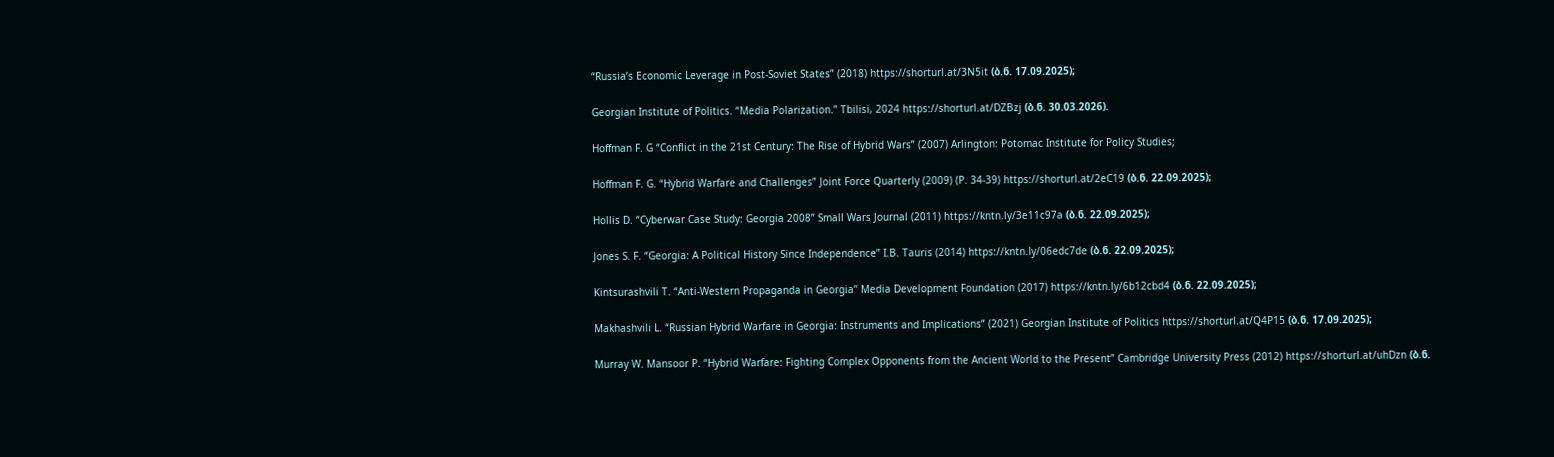“Russia’s Economic Leverage in Post-Soviet States” (2018) https://shorturl.at/3N5it (ბ.ნ. 17.09.2025);

Georgian Institute of Politics. “Media Polarization.” Tbilisi, 2024 https://shorturl.at/DZBzj (ბ.ნ. 30.03.2026).

Hoffman F. G “Conflict in the 21st Century: The Rise of Hybrid Wars” (2007) Arlington: Potomac Institute for Policy Studies;

Hoffman F. G. “Hybrid Warfare and Challenges” Joint Force Quarterly (2009) (P. 34-39) https://shorturl.at/2eC19 (ბ.ნ. 22.09.2025);

Hollis D. “Cyberwar Case Study: Georgia 2008” Small Wars Journal (2011) https://kntn.ly/3e11c97a (ბ.ნ. 22.09.2025);

Jones S. F. “Georgia: A Political History Since Independence” I.B. Tauris (2014) https://kntn.ly/06edc7de (ბ.ნ. 22.09.2025);

Kintsurashvili T. “Anti-Western Propaganda in Georgia” Media Development Foundation (2017) https://kntn.ly/6b12cbd4 (ბ.ნ. 22.09.2025);

Makhashvili L. “Russian Hybrid Warfare in Georgia: Instruments and Implications” (2021) Georgian Institute of Politics https://shorturl.at/Q4P15 (ბ.ნ. 17.09.2025);

Murray W. Mansoor P. “Hybrid Warfare: Fighting Complex Opponents from the Ancient World to the Present” Cambridge University Press (2012) https://shorturl.at/uhDzn (ბ.ნ.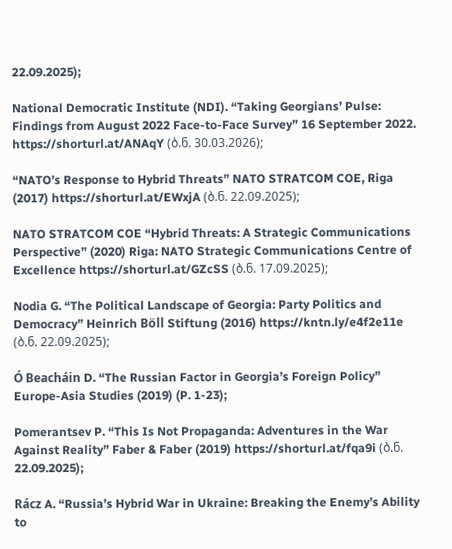22.09.2025);

National Democratic Institute (NDI). “Taking Georgians’ Pulse: Findings from August 2022 Face-to-Face Survey” 16 September 2022. https://shorturl.at/ANAqY (ბ.ნ. 30.03.2026);

“NATO’s Response to Hybrid Threats” NATO STRATCOM COE, Riga (2017) https://shorturl.at/EWxjA (ბ.ნ. 22.09.2025);

NATO STRATCOM COE “Hybrid Threats: A Strategic Communications Perspective” (2020) Riga: NATO Strategic Communications Centre of Excellence https://shorturl.at/GZcSS (ბ.ნ. 17.09.2025);

Nodia G. “The Political Landscape of Georgia: Party Politics and Democracy” Heinrich Böll Stiftung (2016) https://kntn.ly/e4f2e11e (ბ.ნ. 22.09.2025);

Ó Beacháin D. “The Russian Factor in Georgia’s Foreign Policy” Europe-Asia Studies (2019) (P. 1-23);

Pomerantsev P. “This Is Not Propaganda: Adventures in the War Against Reality” Faber & Faber (2019) https://shorturl.at/fqa9i (ბ.ნ. 22.09.2025);

Rácz A. “Russia’s Hybrid War in Ukraine: Breaking the Enemy’s Ability to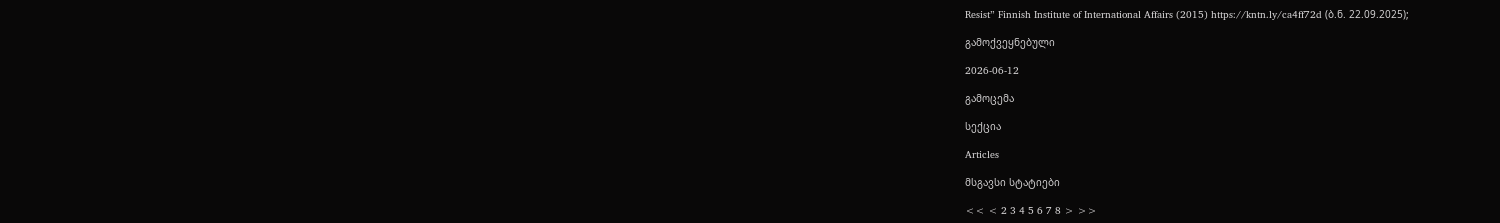Resist” Finnish Institute of International Affairs (2015) https://kntn.ly/ca4ff72d (ბ.ნ. 22.09.2025);

გამოქვეყნებული

2026-06-12

გამოცემა

სექცია

Articles

მსგავსი სტატიები

<< < 2 3 4 5 6 7 8 > >>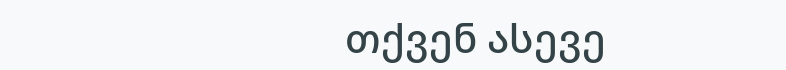თქვენ ასევე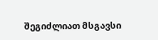შეგიძლიათ მსგავსი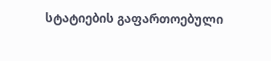სტატიების გაფართოებული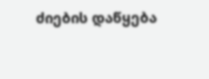ძიების დაწყება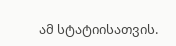ამ სტატიისათვის.